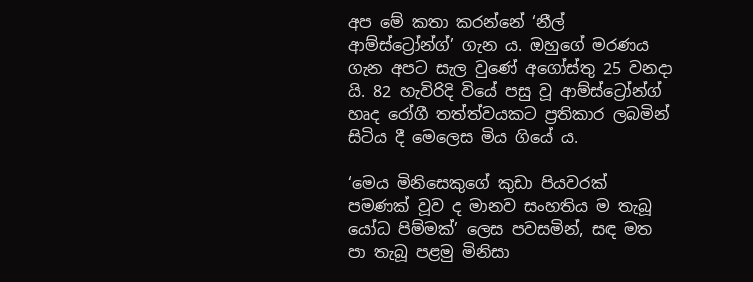අප මේ කතා කරන්නේ ‘නීල් ආම්ස්ට්‍රෝන්ග්’ ගැන ය. ඔහුගේ මරණය ගැන අපට සැල වුණේ අගෝස්තු 25 වනදා යි. 82 හැවිරිදි වියේ පසු වූ ආම්ස්ට්‍රෝන්ග් හෘද රෝගී තත්ත්වයකට ප්‍රතිකාර ලබමින් සිටිය දී මෙලෙස මිය ගියේ ය.

‘මෙය මිනිසෙකුගේ කුඩා පියවරක් පමණක් වූව ද මානව සංහතිය ම තැබූ යෝධ පිම්මක්’ ලෙස පවසමින්, සඳ මත පා තැබූ පළමු මිනිසා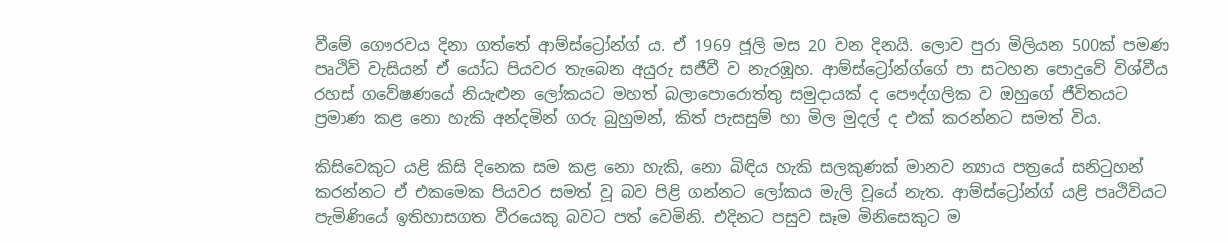වීමේ ගෞරවය දිනා ගත්තේ ආම්ස්ට්‍රෝන්ග් ය. ඒ 1969 ජූලි මස 20 වන දිනයි. ලොව පුරා මිලියන 500ක් පමණ පෘථිවි වැසියන් ඒ යෝධ පියවර තැබෙන අයුරු සජීවී ව නැරඹූහ. ආම්ස්ට්‍රෝන්ග්ගේ පා සටහන පොදුවේ විශ්වීය රහස් ගවේෂණයේ නියැළුන ලෝකයට මහත් බලාපොරොත්තු සමුදායක් ද පෞද්ගලික ව ඔහුගේ ජීවිතයට ප්‍රමාණ කළ නො හැකි අන්දමින් ගරු බුහුමන්, කිත් පැසසුම් හා මිල මුදල් ද එක් කරන්නට සමත් විය.

කිසිවෙකුට යළි කිසි දිනෙක සම කළ නො හැකි, නො බිඳිය හැකි සලකුණක් මානව න්‍යාය පත්‍රයේ සනිටුහන් කරන්නට ඒ එකමෙක පියවර සමත් වූ බව පිළි ගන්නට ලෝකය මැලි වූයේ නැත. ආම්ස්ට්‍රෝන්ග් යළි පෘථිවියට පැමිණියේ ඉතිහාසගත වීරයෙකු බවට පත් වෙමිනි. එදිනට පසුව සෑම මිනිසෙකුට ම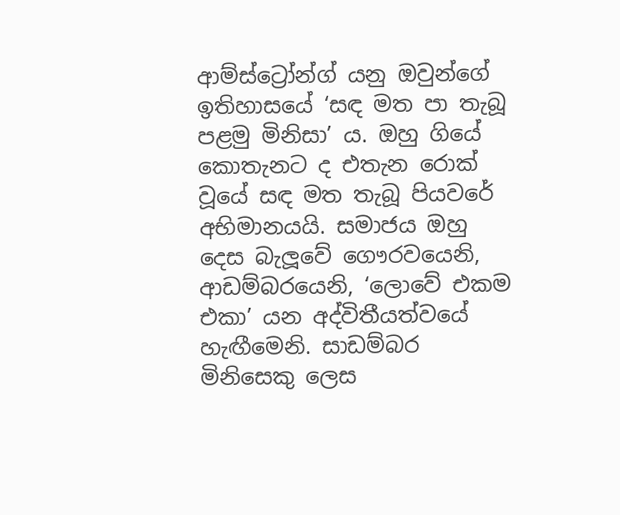ආම්ස්ට්‍රෝන්ග් යනු ඔවුන්ගේ ඉතිහාසයේ ‘සඳ මත පා තැබූ පළමු මිනිසා’ ය. ඔහු ගියේ කොතැනට ද එතැන රොක් වූයේ සඳ මත තැබූ පියවරේ අභිමානයයි. සමාජය ඔහු දෙස බැලූවේ ගෞරවයෙනි, ආඩම්බරයෙනි, ‘ලොවේ එකම එකා’ යන අද්විතීයත්වයේ හැඟීමෙනි. සාඩම්බර මිනිසෙකු ලෙස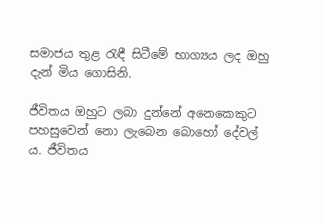සමාජය තුළ රැඳී සිටීමේ භාග්‍යය ලද ඔහු දැන් මිය ගොසිනි.

ජීවිතය ඔහුට ලබා දුන්නේ අනෙකෙකුට පහසුවෙන් නො ලැබෙන බොහෝ දේවල් ය. ජීවිතය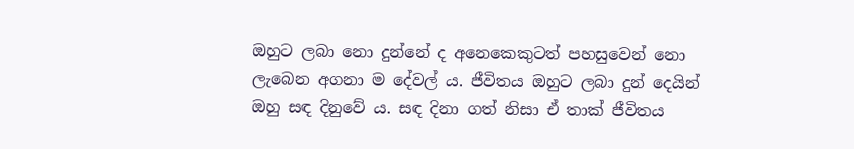ඔහුට ලබා නො දුන්නේ ද අනෙකෙකුටත් පහසුවෙන් නො ලැබෙන අගනා ම දේවල් ය. ජීවිතය ඔහුට ලබා දුන් දෙයින් ඔහු සඳ දිනුවේ ය. සඳ දිනා ගත් නිසා ඒ තාක් ජීවිතය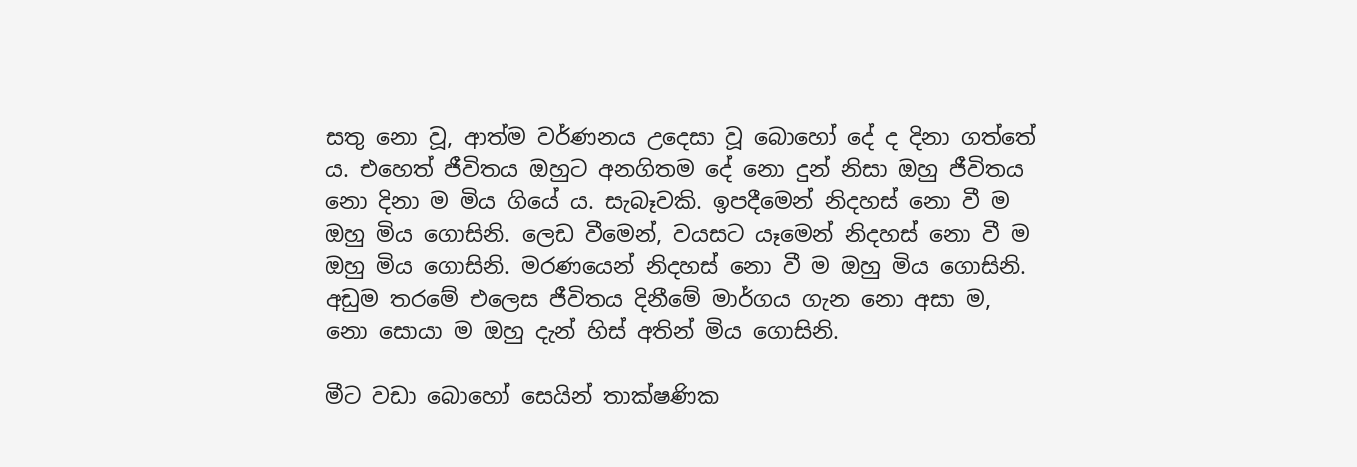සතු නො වූ, ආත්ම වර්ණනය උදෙසා වූ බොහෝ දේ ද දිනා ගත්තේ ය. එහෙත් ජීවිතය ඔහුට අනගිතම දේ නො දුන් නිසා ඔහු ජීවිතය නො දිනා ම මිය ගියේ ය. සැබෑවකි. ඉපදීමෙන් නිදහස් නො වී ම ඔහු මිය ගොසිනි. ලෙඩ වීමෙන්, වයසට යෑමෙන් නිදහස් නො වී ම ඔහු මිය ගොසිනි. මරණයෙන් නිදහස් නො වී ම ඔහු මිය ගොසිනි. අඩුම තරමේ එලෙස ජීවිතය දිනීමේ මාර්ගය ගැන නො අසා ම, නො සොයා ම ඔහු දැන් හිස් අතින් මිය ගොසිනි.

මීට වඩා බොහෝ සෙයින් තාක්ෂණික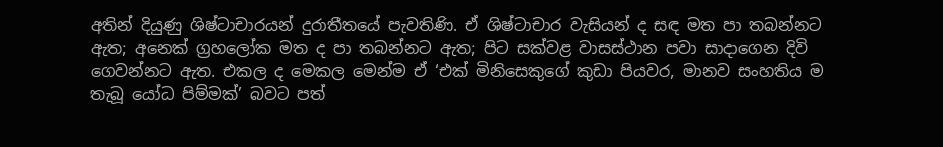අතින් දියුණු ශිෂ්ටාචාරයන් දුරාතීතයේ පැවතිණි. ඒ ශිෂ්ටාචාර වැසියන් ද සඳ මත පා තබන්නට ඇත; අනෙක් ග්‍රහලෝක මත ද පා තබන්නට ඇත; පිට සක්වළ වාසස්ථාන පවා සාදාගෙන දිවි ගෙවන්නට ඇත. එකල ද මෙකල මෙන්ම ඒ ‘එක් මිනිසෙකුගේ කුඩා පියවර, මානව සංහතිය ම තැබූ යෝධ පිම්මක්’ බවට පත්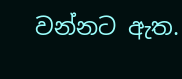වන්නට ඇත.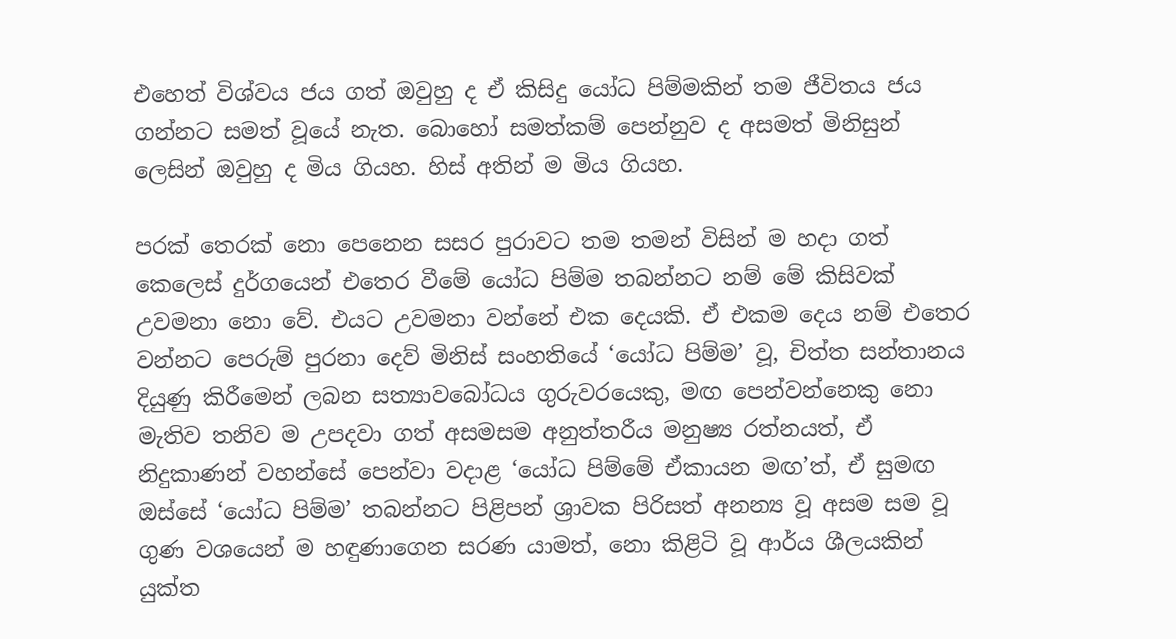එහෙත් විශ්වය ජය ගත් ඔවුහු ද ඒ කිසිදු යෝධ පිම්මකින් තම ජීවිතය ජය ගන්නට සමත් වූයේ නැත. බොහෝ සමත්කම් පෙන්නුව ද අසමත් මිනිසුන් ලෙසින් ඔවුහු ද මිය ගියහ. හිස් අතින් ම මිය ගියහ.

පරක් තෙරක් නො පෙනෙන සසර පුරාවට තම තමන් විසින් ම හදා ගත් කෙලෙස් දුර්ගයෙන් එතෙර වීමේ යෝධ පිම්ම තබන්නට නම් මේ කිසිවක් උවමනා නො වේ. එයට උවමනා වන්නේ එක දෙයකි. ඒ එකම දෙය නම් එතෙර වන්නට පෙරුම් පුරනා දෙව් මිනිස් සංහතියේ ‘යෝධ පිම්ම’ වූ, චිත්ත සන්තානය දියුණු කිරීමෙන් ලබන සත්‍යාවබෝධය ගුරුවරයෙකු, මඟ පෙන්වන්නෙකු නො මැතිව තනිව ම උපදවා ගත් අසමසම අනුත්තරීය මනුෂ්‍ය රත්නයත්, ඒ නිදුකාණන් වහන්සේ පෙන්වා වදාළ ‘යෝධ පිම්මේ ඒකායන මඟ’ත්, ඒ සුමඟ ඔස්සේ ‘යෝධ පිම්ම’ තබන්නට පිළිපන් ශ්‍රාවක පිරිසත් අනන්‍ය වූ අසම සම වූ ගුණ වශයෙන් ම හඳුණාගෙන සරණ යාමත්, නො කිළිටි වූ ආර්ය ශීලයකින් යුක්ත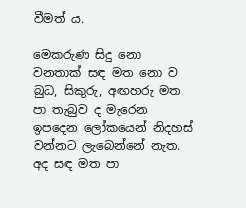වීමත් ය.

මෙකරුණ සිදු නො වනතාක් සඳ මත නො ව බුධ, සිකුරු, අඟහරු මත පා තැබුව ද මැරෙන ඉපදෙන ලෝකයෙන් නිදහස් වන්නට ලැබෙන්නේ නැත. අද සඳ මත පා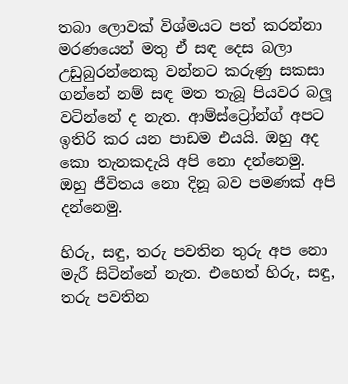තබා ලොවක් විශ්මයට පත් කරන්නා මරණයෙන් මතු ඒ සඳ දෙස බලා උඩුබුරන්නෙකු වන්නට කරුණු සකසා ගන්නේ නම් සඳ මත තැබූ පියවර බලූ වටින්නේ ද නැත. ආම්ස්ට්‍රෝන්ග් අපට ඉතිරි කර යන පාඩම එයයි. ඔහු අද කො තැනකදැයි අපි නො දන්නෙමු. ඔහු ජීවිතය නො දිනූ බව පමණක් අපි දන්නෙමු.

හිරු, සඳු, තරු පවතින තුරු අප නො මැරී සිටින්නේ නැත. එහෙත් හිරු, සඳු, තරු පවතින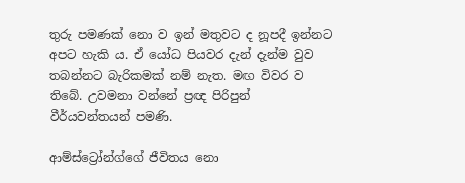තුරු පමණක් නො ව ඉන් මතුවට ද නූපදී ඉන්නට අපට හැකි ය. ඒ යෝධ පියවර දැන් දැන්ම වුව තබන්නට බැරිකමක් නම් නැත. මඟ විවර ව තිබේ. උවමනා වන්නේ ප්‍රඥ පිරිපුන් වීර්යවන්තයන් පමණි.

ආම්ස්ට්‍රෝන්ග්ගේ ජීවිතය නො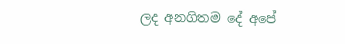ලද අනගිතම දේ අපේ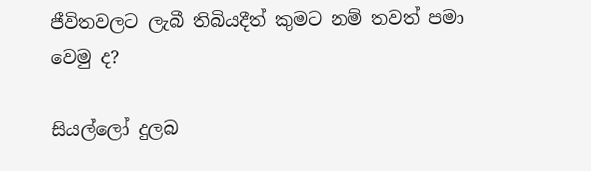ජීවිතවලට ලැබී තිබියදීත් කුමට නම් තවත් පමා වෙමු ද?

සියල්ලෝ දුලබ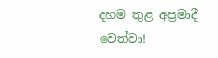දහම තුළ අප්‍රමාදී වෙත්වා!